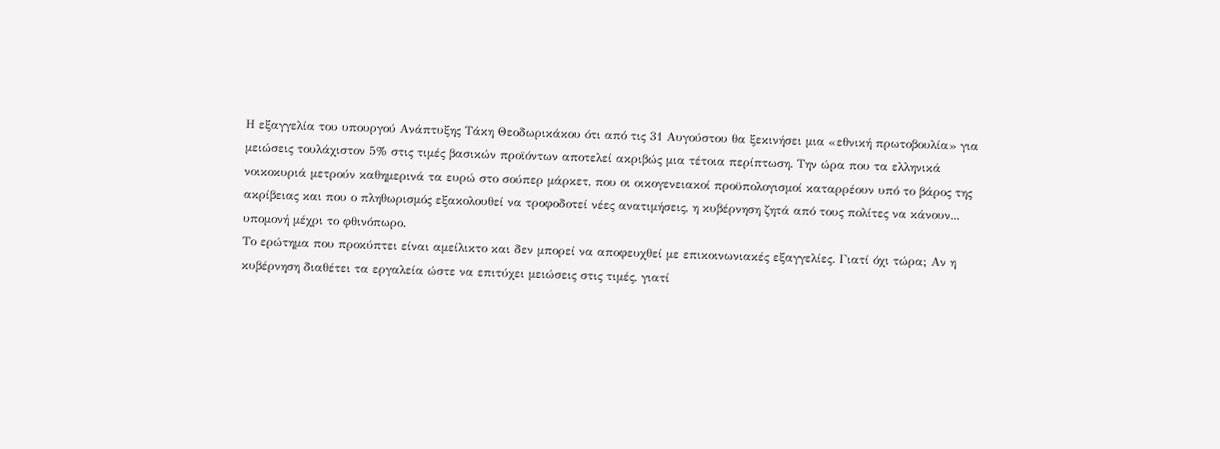Η εξαγγελία του υπουργού Ανάπτυξης Τάκη Θεοδωρικάκου ότι από τις 31 Αυγούστου θα ξεκινήσει μια «εθνική πρωτοβουλία» για μειώσεις τουλάχιστον 5% στις τιμές βασικών προϊόντων αποτελεί ακριβώς μια τέτοια περίπτωση. Την ώρα που τα ελληνικά νοικοκυριά μετρούν καθημερινά τα ευρώ στο σούπερ μάρκετ, που οι οικογενειακοί προϋπολογισμοί καταρρέουν υπό το βάρος της ακρίβειας και που ο πληθωρισμός εξακολουθεί να τροφοδοτεί νέες ανατιμήσεις, η κυβέρνηση ζητά από τους πολίτες να κάνουν... υπομονή μέχρι το φθινόπωρο.
Το ερώτημα που προκύπτει είναι αμείλικτο και δεν μπορεί να αποφευχθεί με επικοινωνιακές εξαγγελίες. Γιατί όχι τώρα; Αν η κυβέρνηση διαθέτει τα εργαλεία ώστε να επιτύχει μειώσεις στις τιμές, γιατί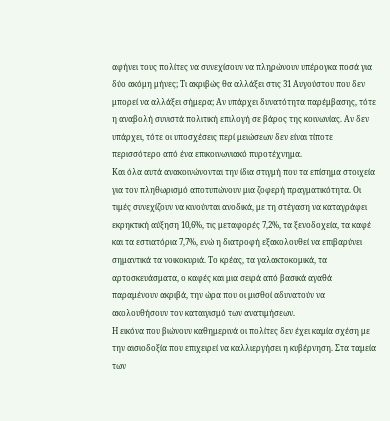αφήνει τους πολίτες να συνεχίσουν να πληρώνουν υπέρογκα ποσά για δύο ακόμη μήνες; Τι ακριβώς θα αλλάξει στις 31 Αυγούστου που δεν μπορεί να αλλάξει σήμερα; Αν υπάρχει δυνατότητα παρέμβασης, τότε η αναβολή συνιστά πολιτική επιλογή σε βάρος της κοινωνίας. Αν δεν υπάρχει, τότε οι υποσχέσεις περί μειώσεων δεν είναι τίποτε περισσότερο από ένα επικοινωνιακό πυροτέχνημα.
Και όλα αυτά ανακοινώνονται την ίδια στιγμή που τα επίσημα στοιχεία για τον πληθωρισμό αποτυπώνουν μια ζοφερή πραγματικότητα. Οι τιμές συνεχίζουν να κινούνται ανοδικά, με τη στέγαση να καταγράφει εκρηκτική αύξηση 10,6%, τις μεταφορές 7,2%, τα ξενοδοχεία, τα καφέ και τα εστιατόρια 7,7%, ενώ η διατροφή εξακολουθεί να επιβαρύνει σημαντικά τα νοικοκυριά. Το κρέας, τα γαλακτοκομικά, τα αρτοσκευάσματα, ο καφές και μια σειρά από βασικά αγαθά παραμένουν ακριβά, την ώρα που οι μισθοί αδυνατούν να ακολουθήσουν τον καταιγισμό των ανατιμήσεων.
Η εικόνα που βιώνουν καθημερινά οι πολίτες δεν έχει καμία σχέση με την αισιοδοξία που επιχειρεί να καλλιεργήσει η κυβέρνηση. Στα ταμεία των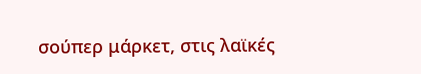σούπερ μάρκετ, στις λαϊκές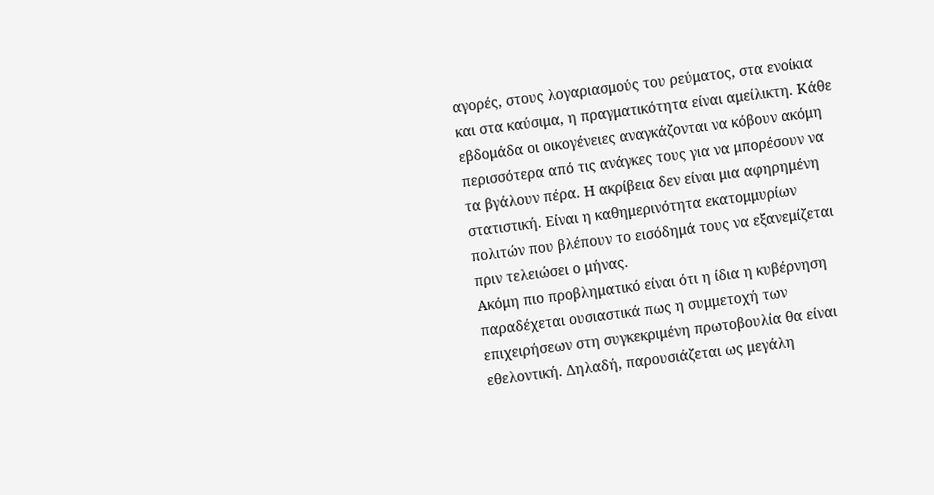αγορές, στους λογαριασμούς του ρεύματος, στα ενοίκια και στα καύσιμα, η πραγματικότητα είναι αμείλικτη. Κάθε εβδομάδα οι οικογένειες αναγκάζονται να κόβουν ακόμη περισσότερα από τις ανάγκες τους για να μπορέσουν να τα βγάλουν πέρα. Η ακρίβεια δεν είναι μια αφηρημένη στατιστική. Είναι η καθημερινότητα εκατομμυρίων πολιτών που βλέπουν το εισόδημά τους να εξανεμίζεται πριν τελειώσει ο μήνας.
Ακόμη πιο προβληματικό είναι ότι η ίδια η κυβέρνηση παραδέχεται ουσιαστικά πως η συμμετοχή των επιχειρήσεων στη συγκεκριμένη πρωτοβουλία θα είναι εθελοντική. Δηλαδή, παρουσιάζεται ως μεγάλη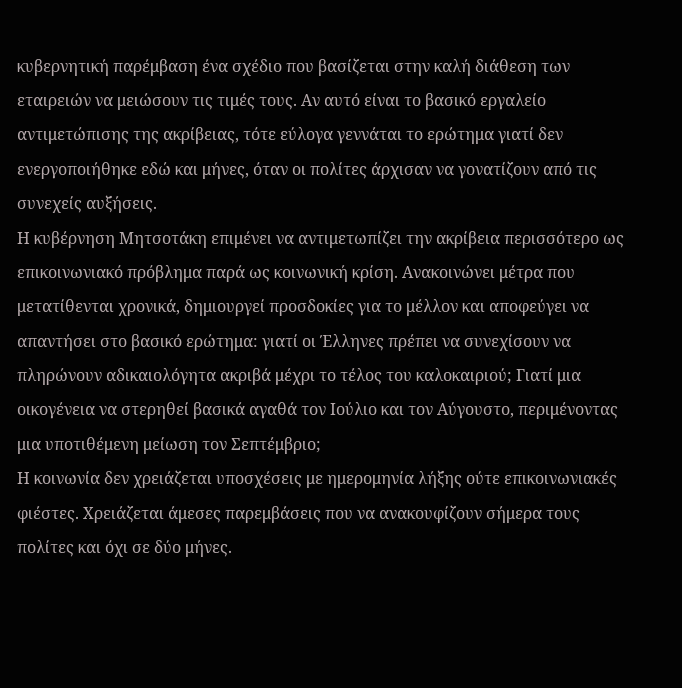κυβερνητική παρέμβαση ένα σχέδιο που βασίζεται στην καλή διάθεση των εταιρειών να μειώσουν τις τιμές τους. Αν αυτό είναι το βασικό εργαλείο αντιμετώπισης της ακρίβειας, τότε εύλογα γεννάται το ερώτημα γιατί δεν ενεργοποιήθηκε εδώ και μήνες, όταν οι πολίτες άρχισαν να γονατίζουν από τις συνεχείς αυξήσεις.
Η κυβέρνηση Μητσοτάκη επιμένει να αντιμετωπίζει την ακρίβεια περισσότερο ως επικοινωνιακό πρόβλημα παρά ως κοινωνική κρίση. Ανακοινώνει μέτρα που μετατίθενται χρονικά, δημιουργεί προσδοκίες για το μέλλον και αποφεύγει να απαντήσει στο βασικό ερώτημα: γιατί οι Έλληνες πρέπει να συνεχίσουν να πληρώνουν αδικαιολόγητα ακριβά μέχρι το τέλος του καλοκαιριού; Γιατί μια οικογένεια να στερηθεί βασικά αγαθά τον Ιούλιο και τον Αύγουστο, περιμένοντας μια υποτιθέμενη μείωση τον Σεπτέμβριο;
Η κοινωνία δεν χρειάζεται υποσχέσεις με ημερομηνία λήξης ούτε επικοινωνιακές φιέστες. Χρειάζεται άμεσες παρεμβάσεις που να ανακουφίζουν σήμερα τους πολίτες και όχι σε δύο μήνες.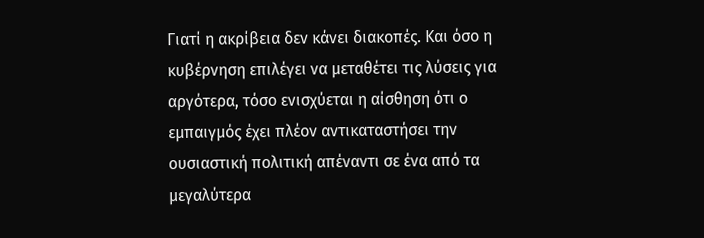Γιατί η ακρίβεια δεν κάνει διακοπές. Και όσο η κυβέρνηση επιλέγει να μεταθέτει τις λύσεις για αργότερα, τόσο ενισχύεται η αίσθηση ότι ο εμπαιγμός έχει πλέον αντικαταστήσει την ουσιαστική πολιτική απέναντι σε ένα από τα μεγαλύτερα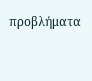προβλήματα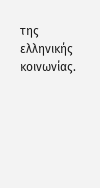της ελληνικής κοινωνίας.